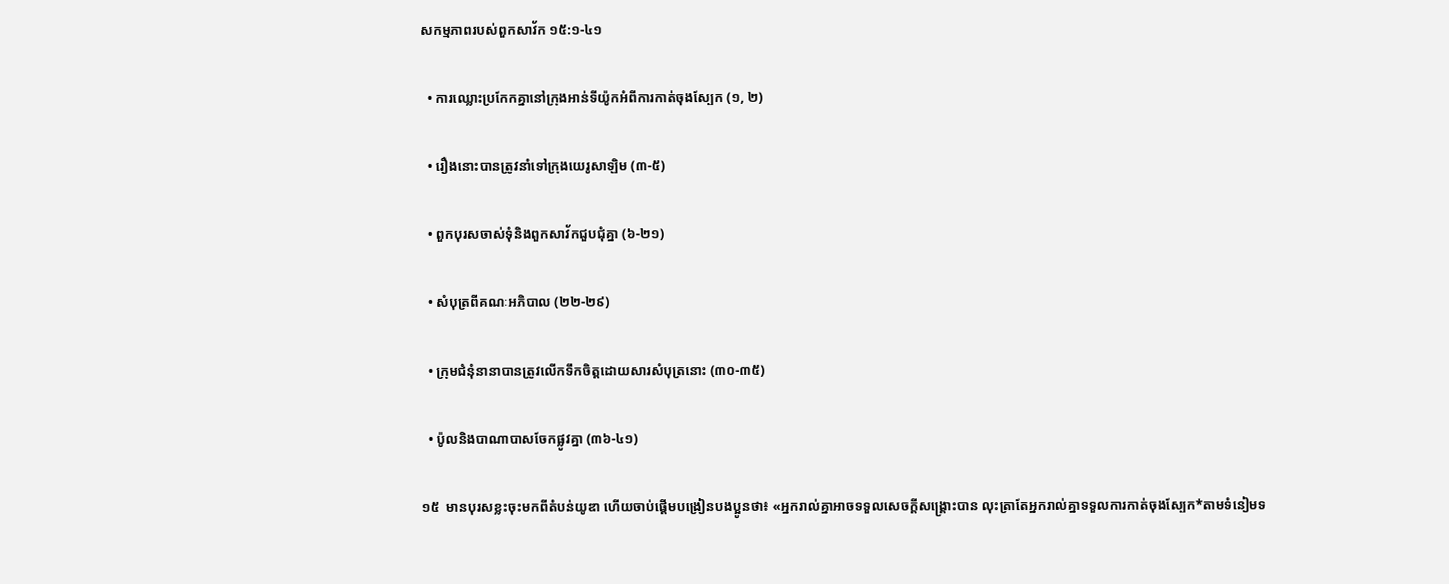សកម្មភាពរបស់ពួកសាវ័ក ១៥:១-៤១

  • ការឈ្លោះប្រកែកគ្នានៅក្រុងអាន់ទីយ៉ូកអំពីការកាត់ចុងស្បែក (១, ២)

  • រឿងនោះបានត្រូវនាំទៅក្រុងយេរូសាឡិម (៣-៥)

  • ពួកបុរសចាស់ទុំនិងពួកសាវ័កជួបជុំគ្នា (៦-២១)

  • សំបុត្រពីគណៈអភិបាល (២២-២៩)

  • ក្រុមជំនុំនានាបានត្រូវលើកទឹកចិត្តដោយសារសំបុត្រនោះ (៣០-៣៥)

  • ប៉ូលនិងបាណាបាសចែកផ្លូវគ្នា (៣៦-៤១)

១៥  មានបុរសខ្លះចុះមកពីតំបន់យូឌា ហើយចាប់ផ្ដើមបង្រៀនបងប្អូនថា៖ «អ្នករាល់គ្នាអាចទទួលសេចក្ដីសង្គ្រោះបាន លុះត្រាតែអ្នករាល់គ្នាទទួលការកាត់ចុងស្បែក*តាមទំនៀមទ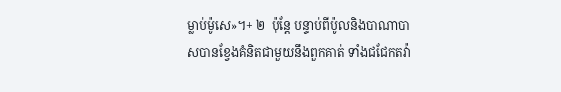ម្លាប់ម៉ូសេ»។+ ២  ប៉ុន្តែ បន្ទាប់ពីប៉ូលនិងបាណាបាសបានខ្វែងគំនិតជាមួយនឹងពួកគាត់ ទាំងជជែកតវ៉ា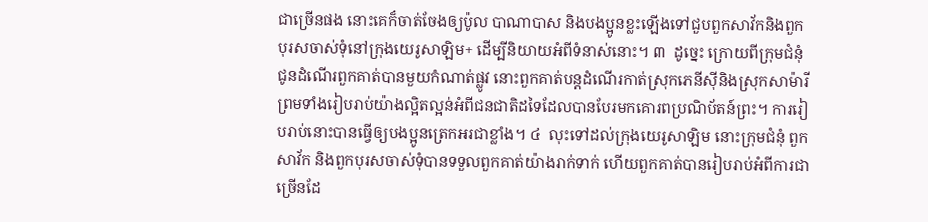ជាច្រើនផង នោះគេក៏ចាត់ចែងឲ្យប៉ូល បាណាបាស និងបងប្អូនខ្លះឡើងទៅជួបពួកសាវ័កនិងពួកបុរសចាស់ទុំនៅក្រុងយេរូសាឡិម+ ដើម្បីនិយាយអំពីទំនាស់នោះ។ ៣  ដូច្នេះ ក្រោយពីក្រុមជំនុំជូនដំណើរពួកគាត់បានមួយកំណាត់ផ្លូវ នោះពួកគាត់បន្តដំណើរកាត់ស្រុកភេនីស៊ីនិងស្រុកសាម៉ារី ព្រមទាំងរៀបរាប់យ៉ាងល្អិតល្អន់អំពីជនជាតិដទៃដែលបានបែរមកគោរពប្រណិប័តន៍ព្រះ។ ការរៀបរាប់នោះបានធ្វើឲ្យបងប្អូនត្រេកអរជាខ្លាំង។ ៤  លុះទៅដល់ក្រុងយេរូសាឡិម នោះក្រុមជំនុំ ពួកសាវ័ក និងពួកបុរសចាស់ទុំបានទទួលពួកគាត់យ៉ាងរាក់ទាក់ ហើយពួកគាត់បានរៀបរាប់អំពីការជាច្រើនដែ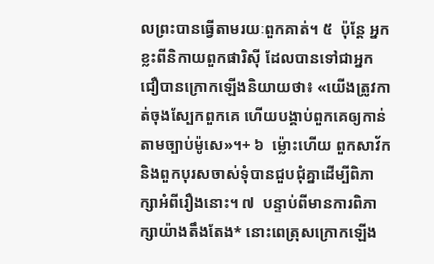លព្រះបានធ្វើតាមរយៈពួកគាត់។ ៥  ប៉ុន្តែ អ្នកខ្លះពីនិកាយពួកផារិស៊ី ដែលបានទៅជាអ្នកជឿបានក្រោកឡើងនិយាយថា៖ «យើងត្រូវកាត់ចុងស្បែកពួកគេ ហើយបង្គាប់ពួកគេឲ្យកាន់តាមច្បាប់ម៉ូសេ»។+ ៦  ម្ល៉ោះហើយ ពួកសាវ័កនិងពួកបុរសចាស់ទុំបានជួបជុំគ្នាដើម្បីពិភាក្សាអំពីរឿងនោះ។ ៧  បន្ទាប់ពីមានការពិភាក្សាយ៉ាងតឹងតែង* នោះពេត្រុសក្រោកឡើង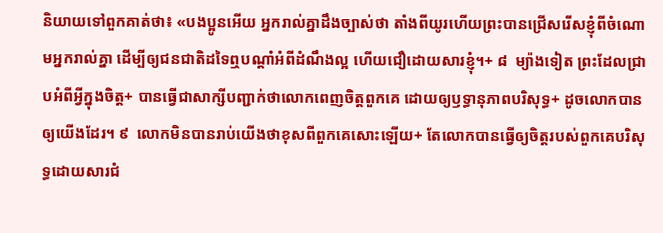និយាយទៅពួកគាត់ថា៖ «បងប្អូនអើយ អ្នករាល់គ្នាដឹងច្បាស់ថា តាំងពីយូរហើយព្រះបានជ្រើសរើសខ្ញុំពីចំណោមអ្នករាល់គ្នា ដើម្បីឲ្យជនជាតិដទៃឮបណ្ដាំអំពីដំណឹងល្អ ហើយជឿដោយសារខ្ញុំ។+ ៨  ម្យ៉ាងទៀត ព្រះដែលជ្រាបអំពីអ្វីក្នុងចិត្ត+ បានធ្វើជាសាក្សីបញ្ជាក់ថាលោកពេញចិត្តពួកគេ ដោយឲ្យឫទ្ធានុភាពបរិសុទ្ធ+ ដូចលោកបានឲ្យយើងដែរ។ ៩  លោកមិនបានរាប់យើងថាខុសពីពួកគេសោះឡើយ+ តែលោកបានធ្វើឲ្យចិត្តរបស់ពួកគេបរិសុទ្ធដោយសារជំ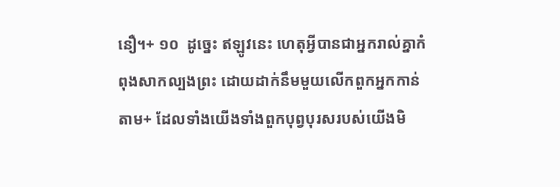នឿ។+ ១០  ដូច្នេះ ឥឡូវនេះ ហេតុអ្វីបានជាអ្នករាល់គ្នាកំពុងសាកល្បងព្រះ ដោយដាក់នឹមមួយលើកពួកអ្នកកាន់តាម+ ដែលទាំងយើងទាំងពួកបុព្វបុរសរបស់យើងមិ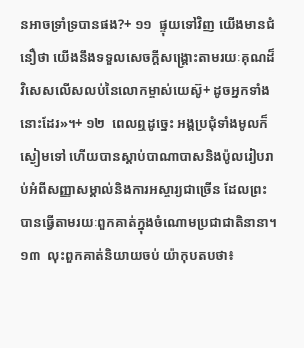នអាចទ្រាំទ្របានផង?+ ១១  ផ្ទុយទៅវិញ យើងមានជំនឿថា យើងនឹងទទួលសេចក្ដីសង្គ្រោះតាមរយៈគុណដ៏វិសេសលើសលប់នៃលោកម្ចាស់យេស៊ូ+ ដូចអ្នកទាំងនោះដែរ»។+ ១២  ពេលឮដូច្នេះ អង្គប្រជុំទាំងមូលក៏ស្ងៀមទៅ ហើយបានស្ដាប់បាណាបាសនិងប៉ូលរៀបរាប់អំពីសញ្ញាសម្គាល់និងការអស្ចារ្យជាច្រើន ដែលព្រះបានធ្វើតាមរយៈពួកគាត់ក្នុងចំណោមប្រជាជាតិនានា។ ១៣  លុះពួកគាត់និយាយចប់ យ៉ាកុបតបថា៖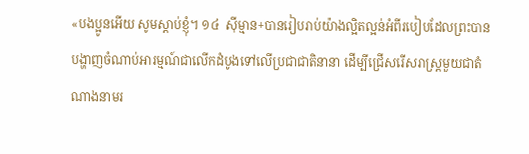«បងប្អូនអើយ សូមស្ដាប់ខ្ញុំ។ ១៤  ស៊ីម្មាន+បានរៀបរាប់យ៉ាងល្អិតល្អន់អំពីរបៀបដែលព្រះបានបង្ហាញចំណាប់អារម្មណ៍ជាលើកដំបូងទៅលើប្រជាជាតិនានា ដើម្បីជ្រើសរើសរាស្ដ្រមួយជាតំណាងនាមរ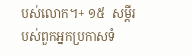បស់លោក។+ ១៥  សម្ដីរបស់ពួកអ្នកប្រកាសទំ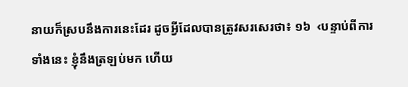នាយក៏ស្របនឹងការនេះដែរ ដូចអ្វីដែលបានត្រូវសរសេរថា៖ ១៦  ‹បន្ទាប់ពីការទាំងនេះ ខ្ញុំនឹងត្រឡប់មក ហើយ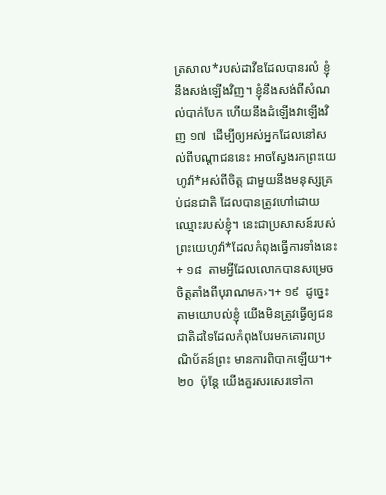ត្រសាល*របស់ដាវីឌដែលបានរលំ ខ្ញុំនឹងសង់ឡើងវិញ។ ខ្ញុំនឹងសង់ពីសំណល់បាក់បែក ហើយនឹងដំឡើងវាឡើងវិញ ១៧  ដើម្បីឲ្យអស់អ្នកដែលនៅសល់ពីបណ្ដាជននេះ អាចស្វែងរកព្រះយេហូវ៉ា*អស់ពីចិត្ត ជាមួយនឹងមនុស្សគ្រប់ជនជាតិ ដែលបានត្រូវហៅដោយឈ្មោះរបស់ខ្ញុំ។ នេះជាប្រសាសន៍របស់ព្រះយេហូវ៉ា*ដែលកំពុងធ្វើការទាំងនេះ+ ១៨  តាមអ្វីដែលលោកបានសម្រេចចិត្តតាំងពីបុរាណមក›។+ ១៩  ដូច្នេះ តាមយោបល់ខ្ញុំ យើងមិនត្រូវធ្វើឲ្យជនជាតិដទៃដែលកំពុងបែរមកគោរពប្រណិប័តន៍ព្រះ មានការពិបាកឡើយ។+ ២០  ប៉ុន្តែ យើងគួរសរសេរទៅកា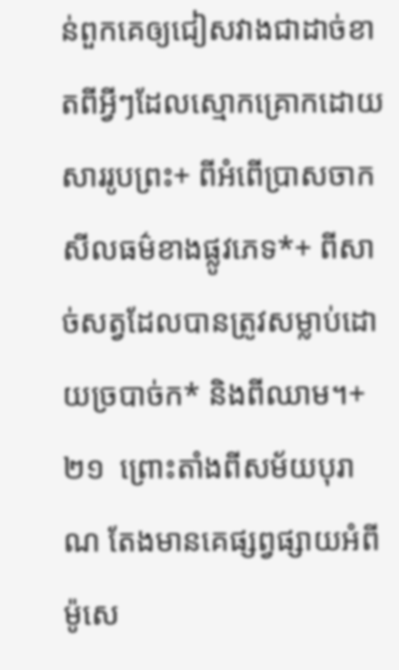ន់ពួកគេឲ្យជៀសវាងជាដាច់ខាតពីអ្វីៗដែលស្មោកគ្រោកដោយសាររូបព្រះ+ ពីអំពើប្រាសចាកសីលធម៌ខាងផ្លូវភេទ*+ ពីសាច់សត្វដែលបានត្រូវសម្លាប់ដោយច្របាច់ក* និងពីឈាម។+ ២១  ព្រោះតាំងពីសម័យបុរាណ តែងមានគេផ្សព្វផ្សាយអំពីម៉ូសេ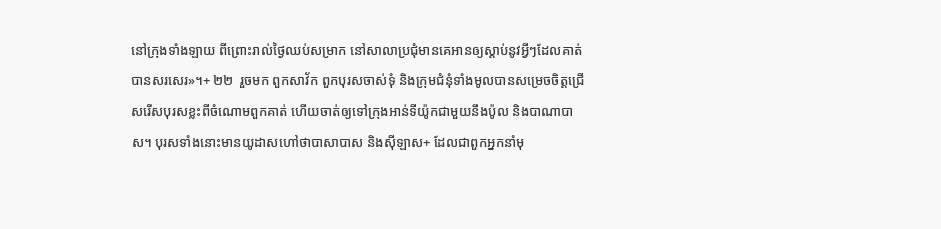នៅក្រុងទាំងឡាយ ពីព្រោះរាល់ថ្ងៃឈប់សម្រាក នៅសាលាប្រជុំមានគេអានឲ្យស្ដាប់នូវអ្វីៗដែលគាត់បានសរសេរ»។+ ២២  រួចមក ពួកសាវ័ក ពួកបុរសចាស់ទុំ និងក្រុមជំនុំទាំងមូលបានសម្រេចចិត្តជ្រើសរើសបុរសខ្លះពីចំណោមពួកគាត់ ហើយចាត់ឲ្យទៅក្រុងអាន់ទីយ៉ូកជាមួយនឹងប៉ូល និងបាណាបាស។ បុរសទាំងនោះមានយូដាសហៅថាបាសាបាស និងស៊ីឡាស+ ដែលជាពួកអ្នកនាំមុ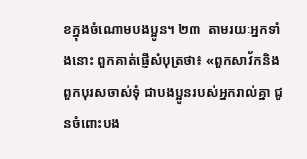ខក្នុងចំណោមបងប្អូន។ ២៣  តាមរយៈអ្នកទាំងនោះ ពួកគាត់ផ្ញើសំបុត្រថា៖ «ពួកសាវ័កនិងពួកបុរសចាស់ទុំ ជាបងប្អូនរបស់អ្នករាល់គ្នា ជូនចំពោះបង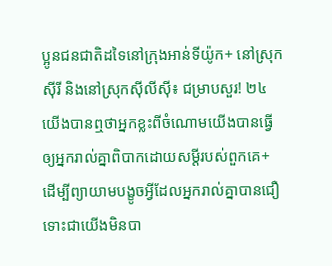ប្អូនជនជាតិដទៃនៅក្រុងអាន់ទីយ៉ូក+ នៅស្រុកស៊ីរី និងនៅស្រុកស៊ីលីស៊ី៖ ជម្រាបសួរ! ២៤  យើងបានឮថាអ្នកខ្លះពីចំណោមយើងបានធ្វើឲ្យអ្នករាល់គ្នាពិបាកដោយសម្ដីរបស់ពួកគេ+ ដើម្បីព្យាយាមបង្ខូចអ្វីដែលអ្នករាល់គ្នាបានជឿ ទោះជាយើងមិនបា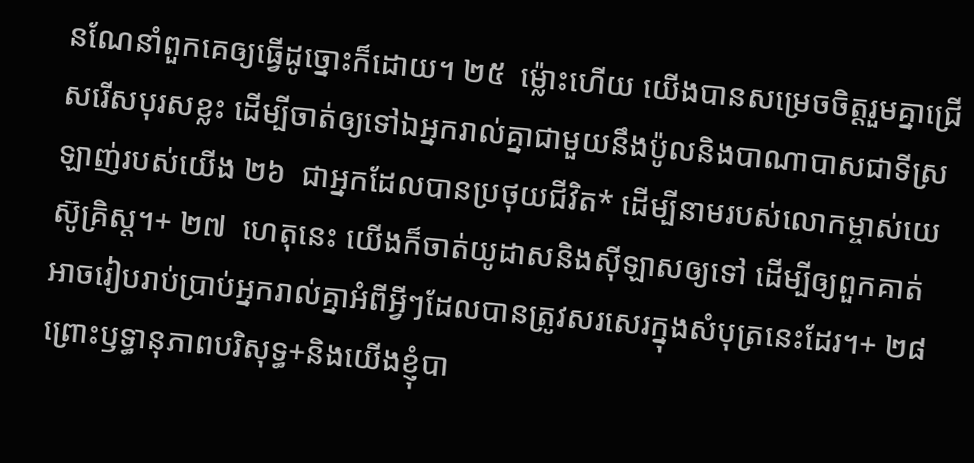នណែនាំពួកគេឲ្យធ្វើដូច្នោះក៏ដោយ។ ២៥  ម្ល៉ោះហើយ យើងបានសម្រេចចិត្តរួមគ្នាជ្រើសរើសបុរសខ្លះ ដើម្បីចាត់ឲ្យទៅឯអ្នករាល់គ្នាជាមួយនឹងប៉ូលនិងបាណាបាសជាទីស្រឡាញ់របស់យើង ២៦  ជាអ្នកដែលបានប្រថុយជីវិត* ដើម្បីនាមរបស់លោកម្ចាស់យេស៊ូគ្រិស្ត។+ ២៧  ហេតុនេះ យើងក៏ចាត់យូដាសនិងស៊ីឡាសឲ្យទៅ ដើម្បីឲ្យពួកគាត់អាចរៀបរាប់ប្រាប់អ្នករាល់គ្នាអំពីអ្វីៗដែលបានត្រូវសរសេរក្នុងសំបុត្រនេះដែរ។+ ២៨  ព្រោះឫទ្ធានុភាពបរិសុទ្ធ+និងយើងខ្ញុំបា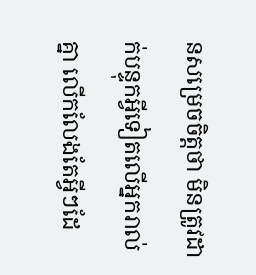នសម្រេចចិត្តថា មិនត្រូវដាក់បន្ទុកអ្វីទៀតលើអ្នករាល់គ្នា លើកលែងតែអ្វីៗដែ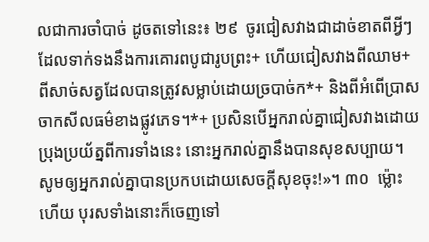លជាការចាំបាច់ ដូចតទៅនេះ៖ ២៩  ចូរជៀសវាងជាដាច់ខាតពីអ្វីៗដែលទាក់ទងនឹងការគោរពបូជារូបព្រះ+ ហើយជៀសវាងពីឈាម+ ពីសាច់សត្វដែលបានត្រូវសម្លាប់ដោយច្របាច់ក*+ និងពីអំពើប្រាសចាកសីលធម៌ខាងផ្លូវភេទ។*+ ប្រសិនបើអ្នករាល់គ្នាជៀសវាងដោយប្រុងប្រយ័ត្នពីការទាំងនេះ នោះអ្នករាល់គ្នានឹងបានសុខសប្បាយ។ សូមឲ្យអ្នករាល់គ្នាបានប្រកបដោយសេចក្ដីសុខចុះ!»។ ៣០  ម្ល៉ោះហើយ បុរសទាំងនោះក៏ចេញទៅ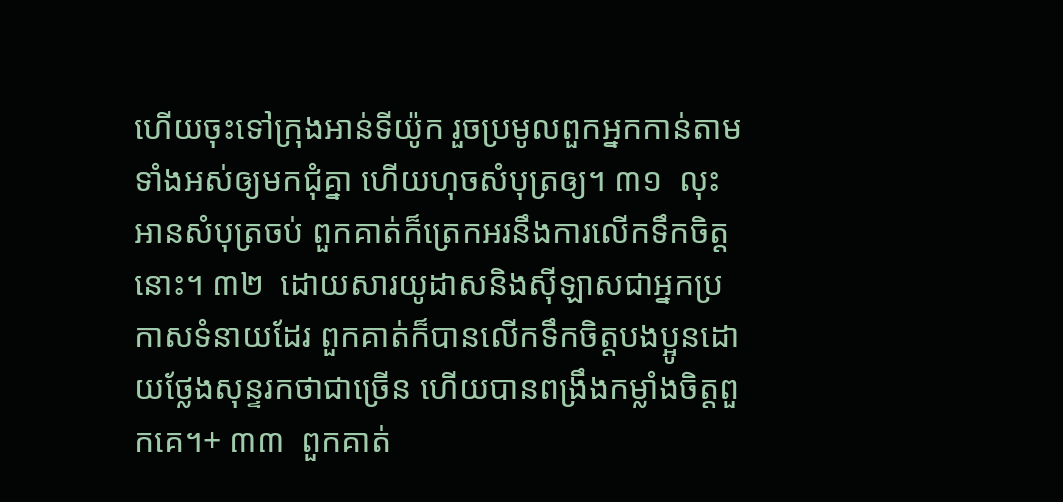ហើយចុះទៅក្រុងអាន់ទីយ៉ូក រួចប្រមូលពួកអ្នកកាន់តាមទាំងអស់ឲ្យមកជុំគ្នា ហើយហុចសំបុត្រឲ្យ។ ៣១  លុះអានសំបុត្រចប់ ពួកគាត់ក៏ត្រេកអរនឹងការលើកទឹកចិត្តនោះ។ ៣២  ដោយសារយូដាសនិងស៊ីឡាសជាអ្នកប្រកាសទំនាយដែរ ពួកគាត់ក៏បានលើកទឹកចិត្តបងប្អូនដោយថ្លែងសុន្ទរកថាជាច្រើន ហើយបានពង្រឹងកម្លាំងចិត្តពួកគេ។+ ៣៣  ពួកគាត់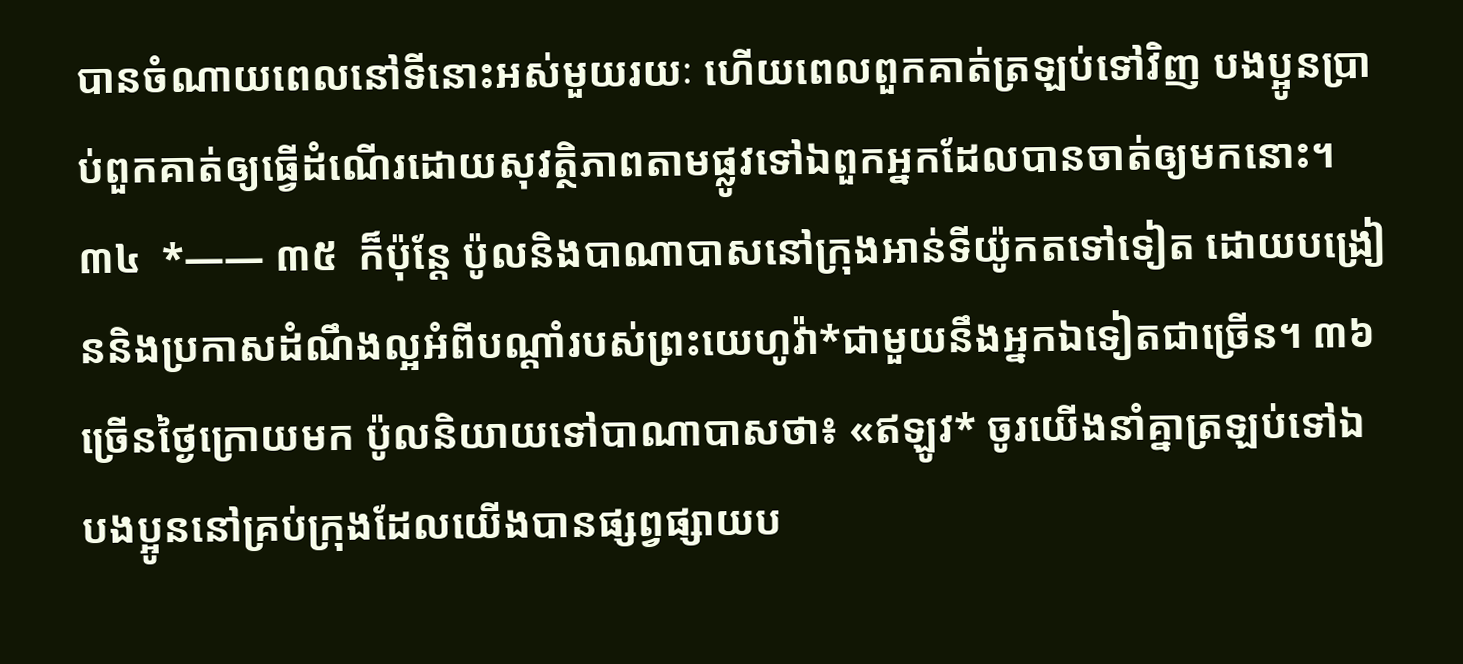បានចំណាយពេលនៅទីនោះអស់មួយរយៈ ហើយពេលពួកគាត់ត្រឡប់ទៅវិញ បងប្អូនប្រាប់ពួកគាត់ឲ្យធ្វើដំណើរដោយសុវត្ថិភាពតាមផ្លូវទៅឯពួកអ្នកដែលបានចាត់ឲ្យមកនោះ។ ៣៤  *—— ៣៥  ក៏ប៉ុន្តែ ប៉ូលនិងបាណាបាសនៅក្រុងអាន់ទីយ៉ូកតទៅទៀត ដោយបង្រៀននិងប្រកាសដំណឹងល្អអំពីបណ្ដាំរបស់ព្រះយេហូវ៉ា*ជាមួយនឹងអ្នកឯទៀតជាច្រើន។ ៣៦  ច្រើនថ្ងៃក្រោយមក ប៉ូលនិយាយទៅបាណាបាសថា៖ «ឥឡូវ* ចូរយើងនាំគ្នាត្រឡប់ទៅឯបងប្អូននៅគ្រប់ក្រុងដែលយើងបានផ្សព្វផ្សាយប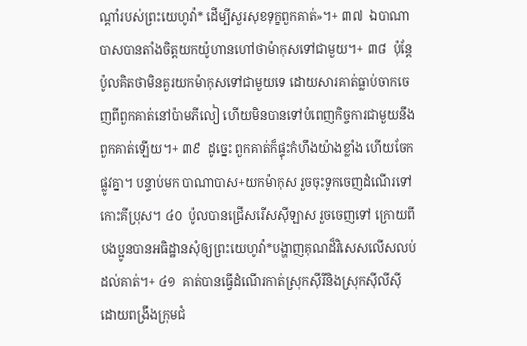ណ្ដាំរបស់ព្រះយេហូវ៉ា* ដើម្បីសួរសុខទុក្ខពួកគាត់»។+ ៣៧  ឯបាណាបាសបានតាំងចិត្តយកយ៉ូហានហៅថាម៉ាកុសទៅជាមួយ។+ ៣៨  ប៉ុន្តែ ប៉ូលគិតថាមិនគួរយកម៉ាកុសទៅជាមួយទេ ដោយសារគាត់ធ្លាប់ចាកចេញពីពួកគាត់នៅប៉ាមភីលៀ ហើយមិនបានទៅបំពេញកិច្ចការជាមួយនឹងពួកគាត់ឡើយ។+ ៣៩  ដូច្នេះ ពួកគាត់ក៏ផ្ទុះកំហឹងយ៉ាងខ្លាំង ហើយចែកផ្លូវគ្នា។ បន្ទាប់មក បាណាបាស+យកម៉ាកុស រួចចុះទូកចេញដំណើរទៅកោះគីប្រុស។ ៤០  ប៉ូលបានជ្រើសរើសស៊ីឡាស រួចចេញទៅ ក្រោយពីបងប្អូនបានអធិដ្ឋានសុំឲ្យព្រះយេហូវ៉ា*បង្ហាញគុណដ៏វិសេសលើសលប់ដល់គាត់។+ ៤១  គាត់បានធ្វើដំណើរកាត់ស្រុកស៊ីរីនិងស្រុកស៊ីលីស៊ី ដោយពង្រឹងក្រុមជំ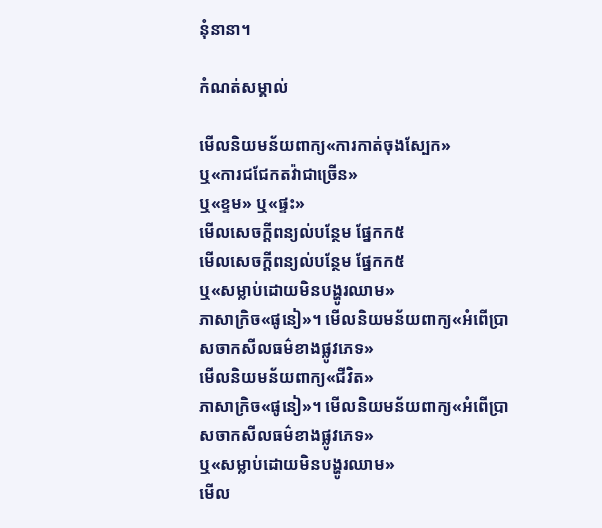នុំនានា។

កំណត់សម្គាល់

មើលនិយមន័យពាក្យ«ការកាត់ចុងស្បែក»
ឬ«ការជជែកតវ៉ាជាច្រើន»
ឬ«ខ្ទម» ឬ«ផ្ទះ»
មើលសេចក្ដីពន្យល់បន្ថែម ផ្នែកក៥
មើលសេចក្ដីពន្យល់បន្ថែម ផ្នែកក៥
ឬ«សម្លាប់ដោយមិនបង្ហូរឈាម»
ភាសាក្រិច«ផូនៀ»។ មើលនិយមន័យពាក្យ«អំពើប្រាសចាកសីលធម៌ខាងផ្លូវភេទ»
មើលនិយមន័យពាក្យ«ជីវិត»
ភាសាក្រិច«ផូនៀ»។ មើលនិយមន័យពាក្យ«អំពើប្រាសចាកសីលធម៌ខាងផ្លូវភេទ»
ឬ«សម្លាប់ដោយមិនបង្ហូរឈាម»
មើល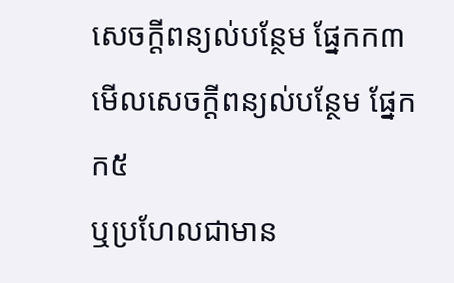សេចក្ដីពន្យល់បន្ថែម ផ្នែកក៣
មើលសេចក្ដីពន្យល់បន្ថែម ផ្នែកក៥
ឬប្រហែលជាមាន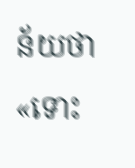ន័យថា«ទោះ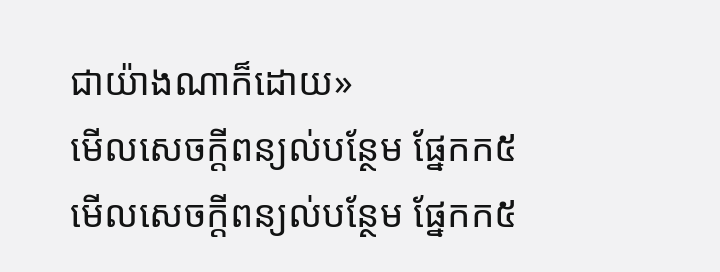ជាយ៉ាងណាក៏ដោយ»
មើលសេចក្ដីពន្យល់បន្ថែម ផ្នែកក៥
មើលសេចក្ដីពន្យល់បន្ថែម ផ្នែកក៥